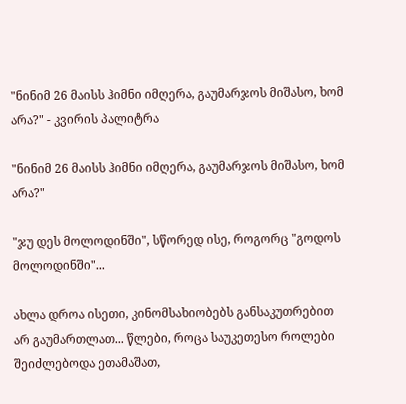"ნინიმ 26 მაისს ჰიმნი იმღერა, გაუმარჯოს მიშასო, ხომ არა?" - კვირის პალიტრა

"ნინიმ 26 მაისს ჰიმნი იმღერა, გაუმარჯოს მიშასო, ხომ არა?"

"ჯუ დეს მოლოდინში", სწორედ ისე, როგორც "გოდოს მოლოდინში"...

ახლა დროა ისეთი, კინომსახიობებს განსაკუთრებით არ გაუმართლათ... წლები, როცა საუკეთესო როლები შეიძლებოდა ეთამაშათ,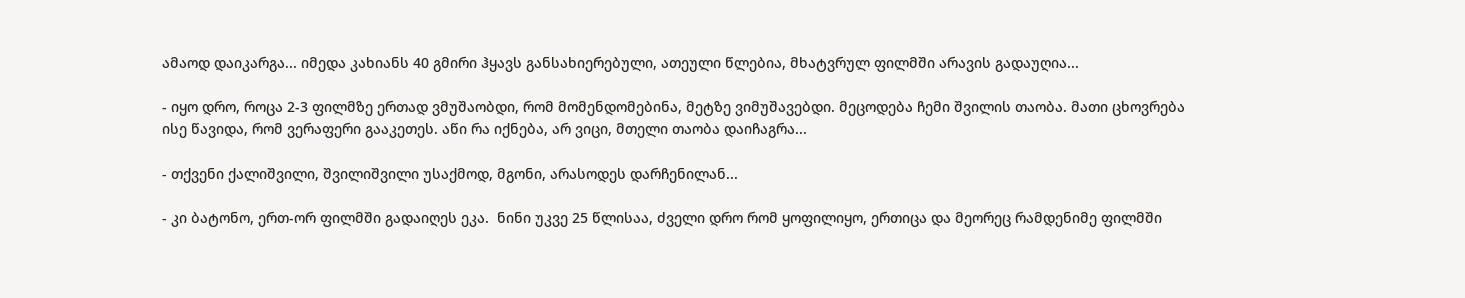ამაოდ დაიკარგა... იმედა კახიანს 40 გმირი ჰყავს განსახიერებული, ათეული წლებია, მხატვრულ ფილმში არავის გადაუღია...

- იყო დრო, როცა 2-3 ფილმზე ერთად ვმუშაობდი, რომ მომენდომებინა, მეტზე ვიმუშავებდი. მეცოდება ჩემი შვილის თაობა. მათი ცხოვრება ისე წავიდა, რომ ვერაფერი გააკეთეს. აწი რა იქნება, არ ვიცი, მთელი თაობა დაიჩაგრა...

- თქვენი ქალიშვილი, შვილიშვილი უსაქმოდ, მგონი, არასოდეს დარჩენილან...

- კი ბატონო, ერთ-ორ ფილმში გადაიღეს ეკა.  ნინი უკვე 25 წლისაა, ძველი დრო რომ ყოფილიყო, ერთიცა და მეორეც რამდენიმე ფილმში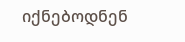იქნებოდნენ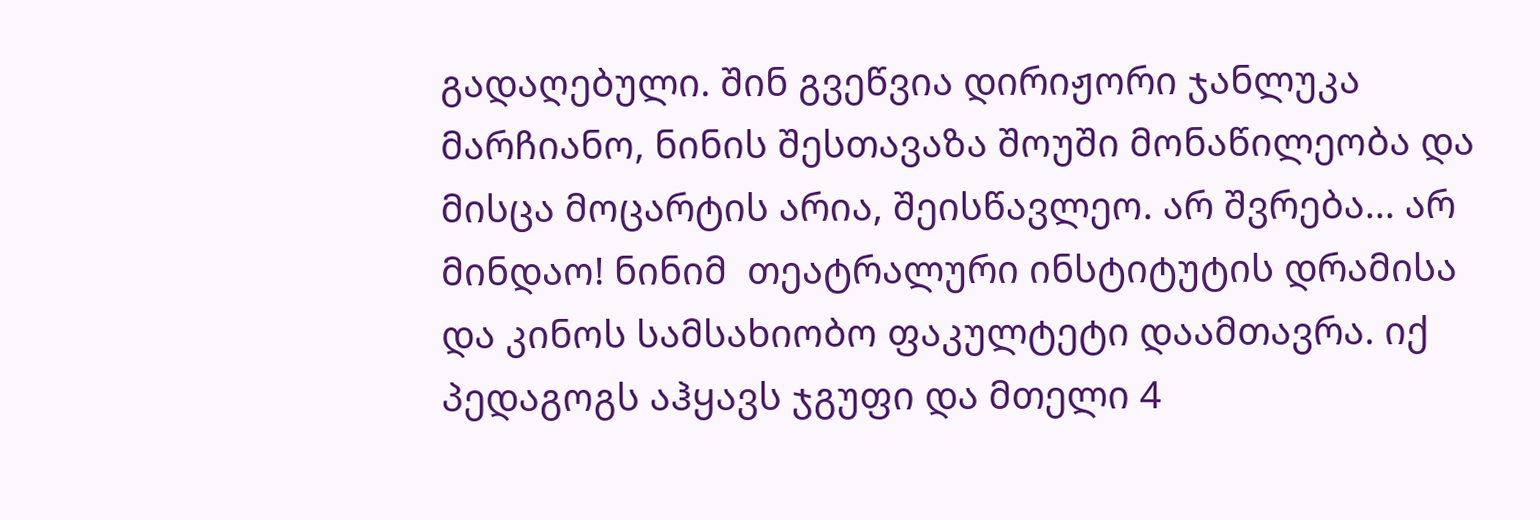გადაღებული. შინ გვეწვია დირიჟორი ჯანლუკა მარჩიანო, ნინის შესთავაზა შოუში მონაწილეობა და მისცა მოცარტის არია, შეისწავლეო. არ შვრება... არ მინდაო! ნინიმ  თეატრალური ინსტიტუტის დრამისა და კინოს სამსახიობო ფაკულტეტი დაამთავრა. იქ პედაგოგს აჰყავს ჯგუფი და მთელი 4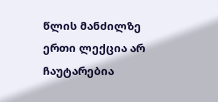წლის მანძილზე  ერთი ლექცია არ ჩაუტარებია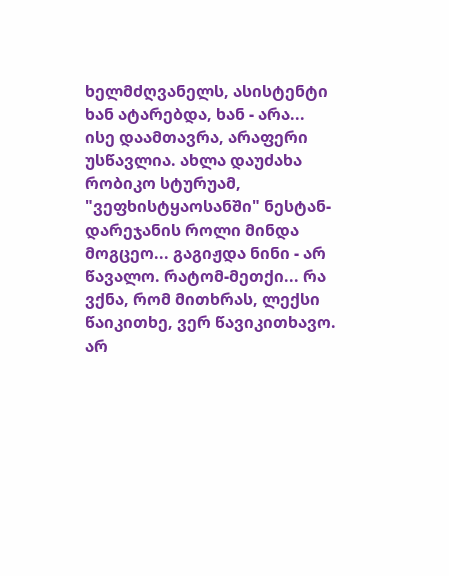ხელმძღვანელს, ასისტენტი ხან ატარებდა, ხან - არა... ისე დაამთავრა, არაფერი უსწავლია. ახლა დაუძახა რობიკო სტურუამ, "ვეფხისტყაოსანში" ნესტან-დარეჯანის როლი მინდა მოგცეო... გაგიჟდა ნინი - არ წავალო. რატომ-მეთქი... რა ვქნა, რომ მითხრას, ლექსი წაიკითხე, ვერ წავიკითხავო. არ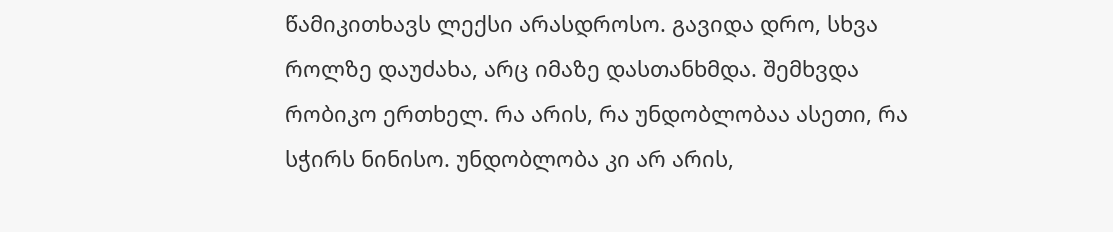წამიკითხავს ლექსი არასდროსო. გავიდა დრო, სხვა როლზე დაუძახა, არც იმაზე დასთანხმდა. შემხვდა რობიკო ერთხელ. რა არის, რა უნდობლობაა ასეთი, რა სჭირს ნინისო. უნდობლობა კი არ არის,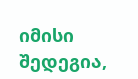იმისი შედეგია,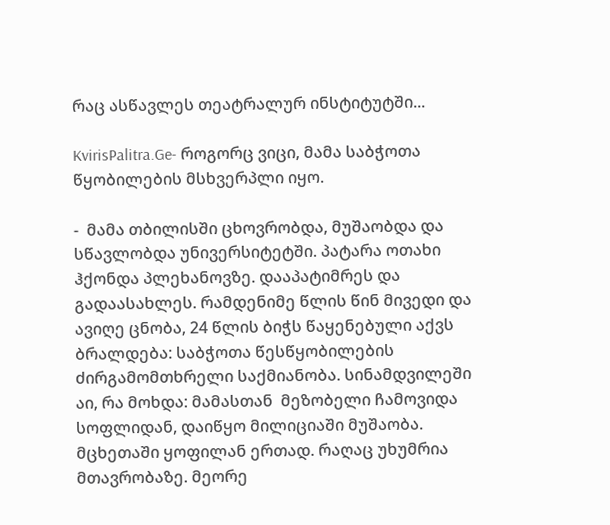რაც ასწავლეს თეატრალურ ინსტიტუტში...

KvirisPalitra.Ge- როგორც ვიცი, მამა საბჭოთა წყობილების მსხვერპლი იყო.

-  მამა თბილისში ცხოვრობდა, მუშაობდა და სწავლობდა უნივერსიტეტში. პატარა ოთახი ჰქონდა პლეხანოვზე. დააპატიმრეს და გადაასახლეს. რამდენიმე წლის წინ მივედი და ავიღე ცნობა, 24 წლის ბიჭს წაყენებული აქვს ბრალდება: საბჭოთა წესწყობილების ძირგამომთხრელი საქმიანობა. სინამდვილეში აი, რა მოხდა: მამასთან  მეზობელი ჩამოვიდა სოფლიდან, დაიწყო მილიციაში მუშაობა. მცხეთაში ყოფილან ერთად. რაღაც უხუმრია მთავრობაზე. მეორე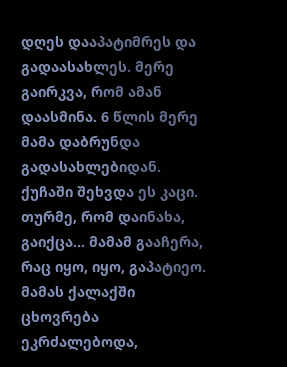დღეს დააპატიმრეს და გადაასახლეს. მერე გაირკვა, რომ ამან დაასმინა. 6 წლის მერე მამა დაბრუნდა გადასახლებიდან. ქუჩაში შეხვდა ეს კაცი. თურმე, რომ დაინახა, გაიქცა... მამამ გააჩერა, რაც იყო, იყო, გაპატიეო. მამას ქალაქში ცხოვრება ეკრძალებოდა,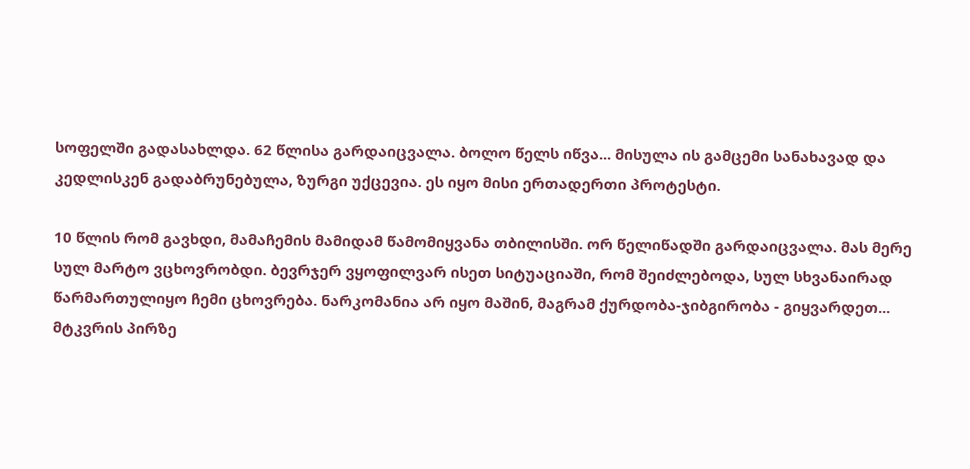სოფელში გადასახლდა. 62 წლისა გარდაიცვალა. ბოლო წელს იწვა... მისულა ის გამცემი სანახავად და კედლისკენ გადაბრუნებულა, ზურგი უქცევია. ეს იყო მისი ერთადერთი პროტესტი.

10 წლის რომ გავხდი, მამაჩემის მამიდამ წამომიყვანა თბილისში. ორ წელიწადში გარდაიცვალა. მას მერე სულ მარტო ვცხოვრობდი. ბევრჯერ ვყოფილვარ ისეთ სიტუაციაში, რომ შეიძლებოდა, სულ სხვანაირად წარმართულიყო ჩემი ცხოვრება. ნარკომანია არ იყო მაშინ, მაგრამ ქურდობა-ჯიბგირობა - გიყვარდეთ... მტკვრის პირზე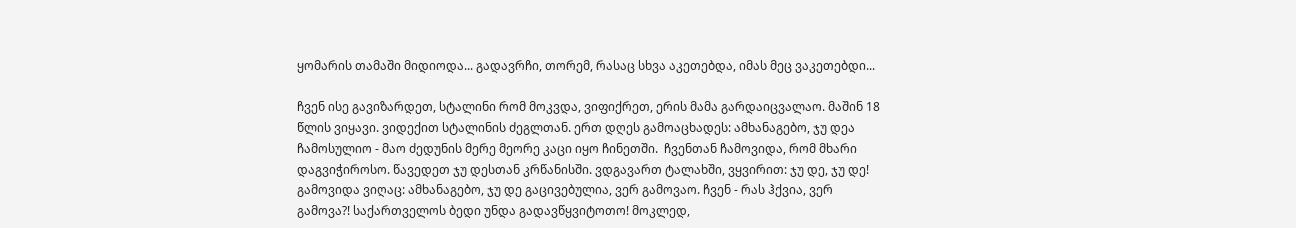ყომარის თამაში მიდიოდა... გადავრჩი, თორემ, რასაც სხვა აკეთებდა, იმას მეც ვაკეთებდი...

ჩვენ ისე გავიზარდეთ, სტალინი რომ მოკვდა, ვიფიქრეთ, ერის მამა გარდაიცვალაო. მაშინ 18 წლის ვიყავი. ვიდექით სტალინის ძეგლთან. ერთ დღეს გამოაცხადეს: ამხანაგებო, ჯუ დეა ჩამოსულიო - მაო ძედუნის მერე მეორე კაცი იყო ჩინეთში.  ჩვენთან ჩამოვიდა, რომ მხარი დაგვიჭიროსო. წავედეთ ჯუ დესთან კრწანისში. ვდგავართ ტალახში, ვყვირით: ჯუ დე, ჯუ დე! გამოვიდა ვიღაც: ამხანაგებო, ჯუ დე გაცივებულია, ვერ გამოვაო. ჩვენ - რას ჰქვია, ვერ გამოვა?! საქართველოს ბედი უნდა გადავწყვიტოთო! მოკლედ,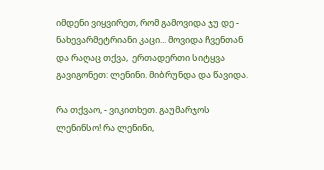იმდენი ვიყვირეთ, რომ გამოვიდა ჯუ დე - ნახევარმეტრიანი კაცი... მოვიდა ჩვენთან და რაღაც თქვა,  ერთადერთი სიტყვა გავიგონეთ: ლენინი. მიბრუნდა და წავიდა.

რა თქვაო, - ვიკითხეთ. გაუმარჯოს ლენინსო! რა ლენინი,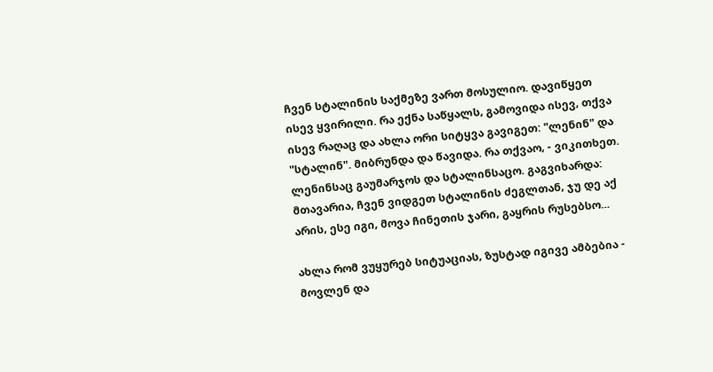ჩვენ სტალინის საქმეზე ვართ მოსულიო. დავიწყეთ ისევ ყვირილი. რა ექნა საწყალს, გამოვიდა ისევ, თქვა ისევ რაღაც და ახლა ორი სიტყვა გავიგეთ: "ლენინ" და "სტალინ". მიბრუნდა და წავიდა. რა თქვაო, - ვიკითხეთ. ლენინსაც გაუმარჯოს და სტალინსაცო. გაგვიხარდა: მთავარია, ჩვენ ვიდგეთ სტალინის ძეგლთან, ჯუ დე აქ არის, ესე იგი, მოვა ჩინეთის ჯარი, გაყრის რუსებსო...

ახლა რომ ვუყურებ სიტუაციას, ზუსტად იგივე ამბებია - მოვლენ და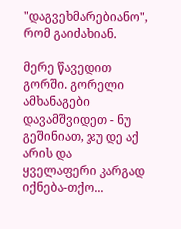"დაგვეხმარებიანო", რომ გაიძახიან.

მერე წავედით გორში. გორელი ამხანაგები  დავამშვიდეთ - ნუ გეშინიათ, ჯუ დე აქ არის და ყველაფერი კარგად იქნება-თქო...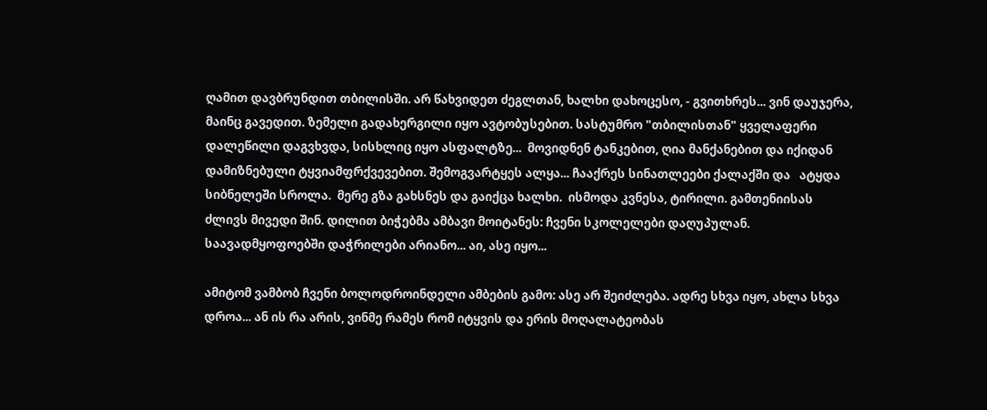ღამით დავბრუნდით თბილისში. არ წახვიდეთ ძეგლთან, ხალხი დახოცესო, - გვითხრეს... ვინ დაუჯერა, მაინც გავედით. ზემელი გადახერგილი იყო ავტობუსებით. სასტუმრო "თბილისთან" ყველაფერი დალეწილი დაგვხვდა, სისხლიც იყო ასფალტზე...  მოვიდნენ ტანკებით, ღია მანქანებით და იქიდან დამიზნებული ტყვიამფრქვევებით. შემოგვარტყეს ალყა... ჩააქრეს სინათლეები ქალაქში და   ატყდა სიბნელეში სროლა.  მერე გზა გახსნეს და გაიქცა ხალხი.  ისმოდა კვნესა, ტირილი. გამთენიისას ძლივს მივედი შინ. დილით ბიჭებმა ამბავი მოიტანეს: ჩვენი სკოლელები დაღუპულან. საავადმყოფოებში დაჭრილები არიანო... აი, ასე იყო...

ამიტომ ვამბობ ჩვენი ბოლოდროინდელი ამბების გამო: ასე არ შეიძლება. ადრე სხვა იყო, ახლა სხვა დროა... ან ის რა არის, ვინმე რამეს რომ იტყვის და ერის მოღალატეობას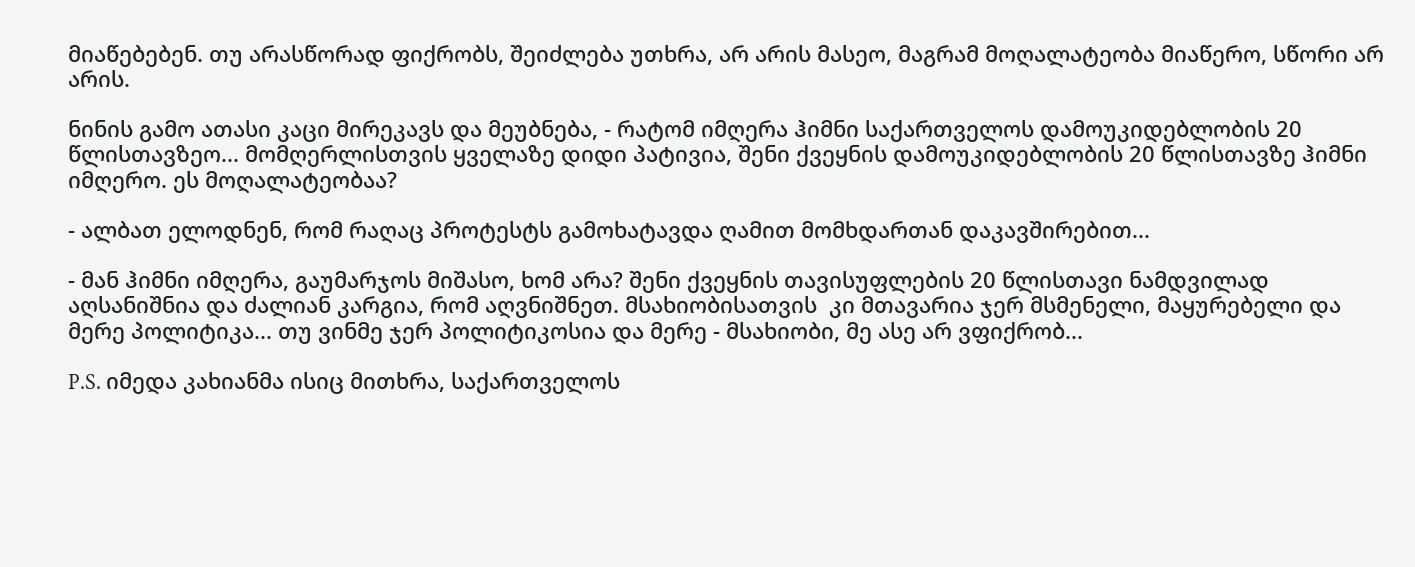მიაწებებენ. თუ არასწორად ფიქრობს, შეიძლება უთხრა, არ არის მასეო, მაგრამ მოღალატეობა მიაწერო, სწორი არ არის.

ნინის გამო ათასი კაცი მირეკავს და მეუბნება, - რატომ იმღერა ჰიმნი საქართველოს დამოუკიდებლობის 20 წლისთავზეო... მომღერლისთვის ყველაზე დიდი პატივია, შენი ქვეყნის დამოუკიდებლობის 20 წლისთავზე ჰიმნი იმღერო. ეს მოღალატეობაა?

- ალბათ ელოდნენ, რომ რაღაც პროტესტს გამოხატავდა ღამით მომხდართან დაკავშირებით...

- მან ჰიმნი იმღერა, გაუმარჯოს მიშასო, ხომ არა? შენი ქვეყნის თავისუფლების 20 წლისთავი ნამდვილად აღსანიშნია და ძალიან კარგია, რომ აღვნიშნეთ. მსახიობისათვის  კი მთავარია ჯერ მსმენელი, მაყურებელი და მერე პოლიტიკა... თუ ვინმე ჯერ პოლიტიკოსია და მერე - მსახიობი, მე ასე არ ვფიქრობ...

P.S. იმედა კახიანმა ისიც მითხრა, საქართველოს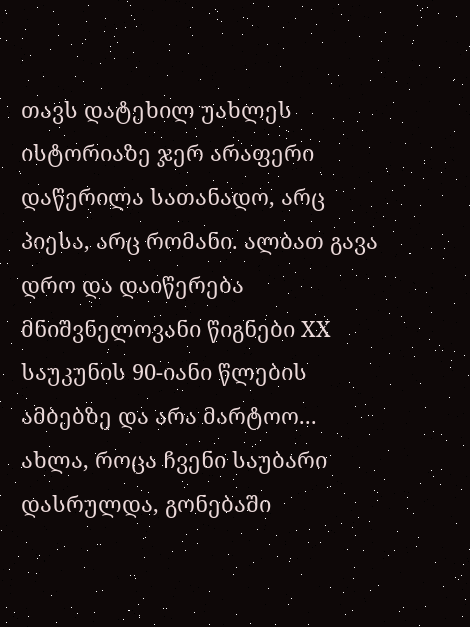თავს დატეხილ უახლეს ისტორიაზე ჯერ არაფერი დაწერილა სათანადო, არც პიესა, არც რომანი. ალბათ გავა დრო და დაიწერება მნიშვნელოვანი წიგნები XX საუკუნის 90-იანი წლების ამბებზე და არა მარტოო... ახლა, როცა ჩვენი საუბარი დასრულდა, გონებაში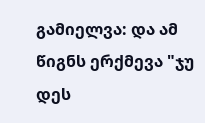გამიელვა: და ამ წიგნს ერქმევა "ჯუ დეს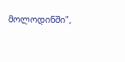მოლოდინში",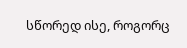სწორედ ისე, როგორც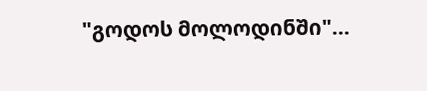"გოდოს მოლოდინში"...